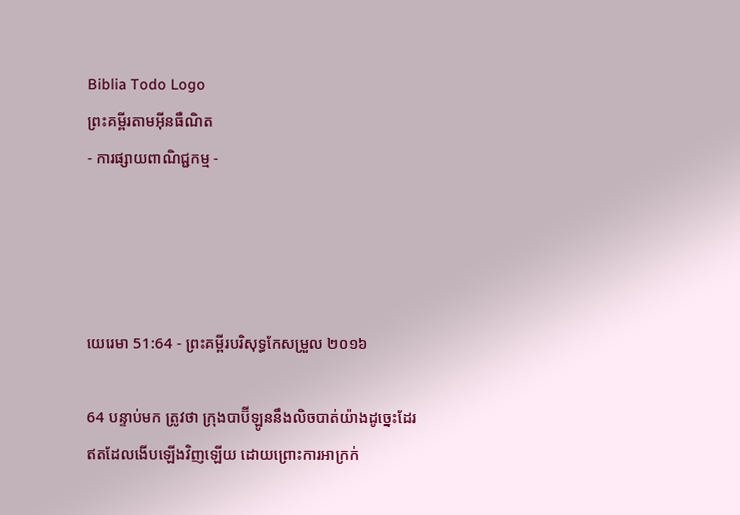Biblia Todo Logo
ព្រះគម្ពីរតាមអ៊ីនធឺណិត
- ការផ្សាយពាណិជ្ជកម្ម -




យេរេមា 51:64 - ព្រះគម្ពីរបរិសុទ្ធកែសម្រួល ២០១៦

64 បន្ទាប់មក ត្រូវថា ក្រុងបាប៊ីឡូននឹងលិចបាត់យ៉ាងដូច្នេះដែរ ឥតដែលងើបឡើងវិញឡើយ ដោយព្រោះការអាក្រក់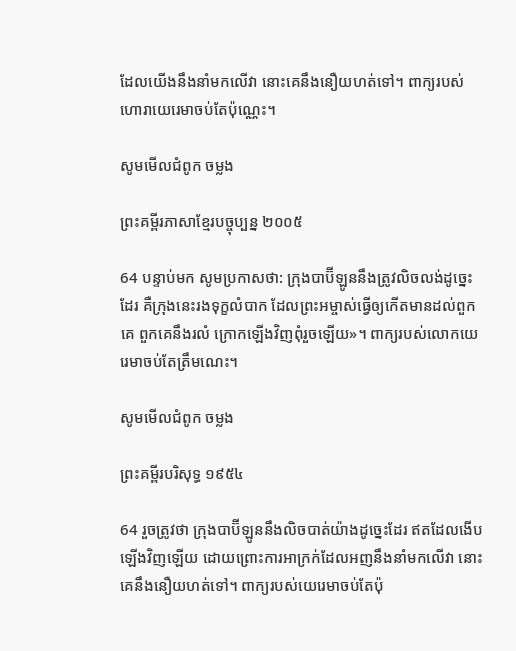ដែលយើងនឹងនាំមកលើវា នោះគេនឹងនឿយ‌ហត់ទៅ។ ពាក្យរបស់ហោរាយេរេមាចប់តែប៉ុណ្ណេះ។

សូមមើលជំពូក ចម្លង

ព្រះគម្ពីរភាសាខ្មែរបច្ចុប្បន្ន ២០០៥

64 បន្ទាប់មក សូមប្រកាសថា: ក្រុងបាប៊ី‌ឡូននឹងត្រូវលិចលង់ដូច្នេះដែរ គឺក្រុងនេះរងទុក្ខលំបាក ដែលព្រះ‌អម្ចាស់ធ្វើឲ្យកើតមានដល់ពួកគេ ពួកគេនឹងរលំ ក្រោកឡើងវិញពុំរួចឡើយ»។ ពាក្យរបស់លោកយេរេមាចប់តែត្រឹមណេះ។

សូមមើលជំពូក ចម្លង

ព្រះគម្ពីរបរិសុទ្ធ ១៩៥៤

64 រួចត្រូវថា ក្រុងបាប៊ីឡូននឹងលិចបាត់យ៉ាងដូច្នេះដែរ ឥតដែលងើបឡើងវិញឡើយ ដោយព្រោះការអាក្រក់ដែលអញនឹងនាំមកលើវា នោះគេនឹងនឿយ‌ហត់ទៅ។ ពាក្យរបស់យេរេមាចប់តែប៉ុ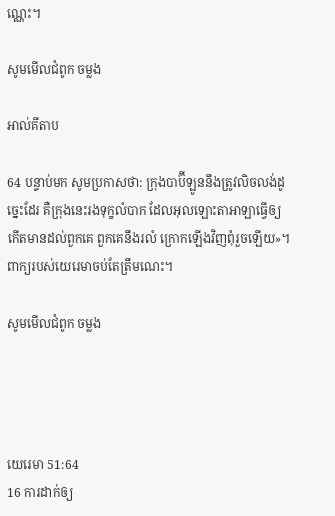ណ្ណេះ។

សូមមើលជំពូក ចម្លង

អាល់គីតាប

64 បន្ទាប់មក សូមប្រកាសថា: ក្រុងបាប៊ី‌ឡូននឹងត្រូវលិចលង់ដូច្នេះដែរ គឺក្រុងនេះរងទុក្ខលំបាក ដែលអុលឡោះ‌តាអាឡាធ្វើឲ្យកើតមានដល់ពួកគេ ពួកគេនឹងរលំ ក្រោកឡើងវិញពុំរួចឡើយ»។ ពាក្យរបស់យេរេមាចប់តែត្រឹមណេះ។

សូមមើលជំពូក ចម្លង




យេរេមា 51:64
16 ការដាក់ឲ្យ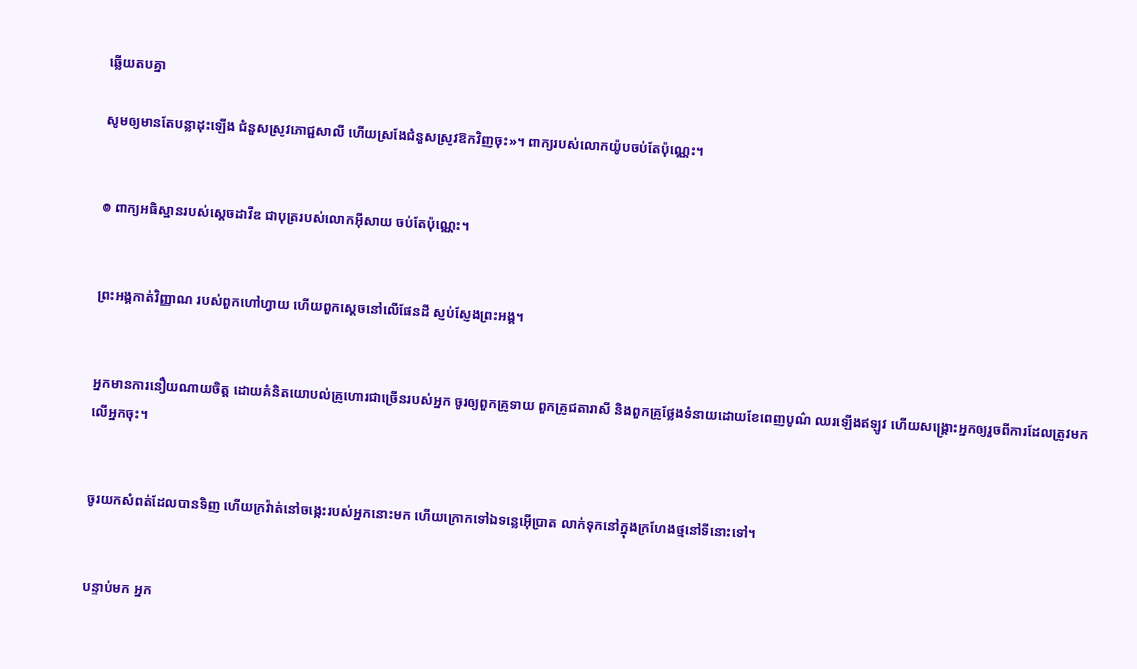ឆ្លើយតបគ្នា

សូមឲ្យមានតែបន្លាដុះឡើង ជំនួសស្រូវភោជ្ជ‌សាលី ហើយស្រងែជំនួសស្រូវឱកវិញចុះ»។ ពាក្យរបស់លោកយ៉ូបចប់តែប៉ុណ្ណេះ។


៙ ពាក្យអធិស្ឋានរបស់ស្ដេចដាវីឌ ជាបុត្ររបស់លោកអ៊ីសាយ ចប់តែប៉ុណ្ណេះ។


ព្រះ‌អង្គកាត់វិញ្ញាណ របស់ពួកហៅហ្វាយ ហើយពួកស្ដេចនៅលើផែនដី ស្ញប់ស្ញែងព្រះ‌អង្គ។


អ្នកមានការនឿយណាយចិត្ត ដោយគំនិតយោបល់គ្រូហោរជាច្រើនរបស់អ្នក ចូរឲ្យពួកគ្រូទាយ ពួកគ្រូជតា‌រាសី និងពួកគ្រូថ្លែងទំនាយដោយខែពេញបូណ៌ ឈរឡើងឥឡូវ ហើយសង្គ្រោះអ្នកឲ្យរួចពីការដែលត្រូវមកលើអ្នកចុះ។


ចូរយកសំពត់ដែលបានទិញ ហើយក្រវ៉ាត់នៅចង្កេះរបស់អ្នកនោះមក ហើយក្រោកទៅឯទន្លេអ៊ើប្រាត លាក់ទុកនៅក្នុងក្រហែងថ្មនៅទីនោះទៅ។


បន្ទាប់មក អ្នក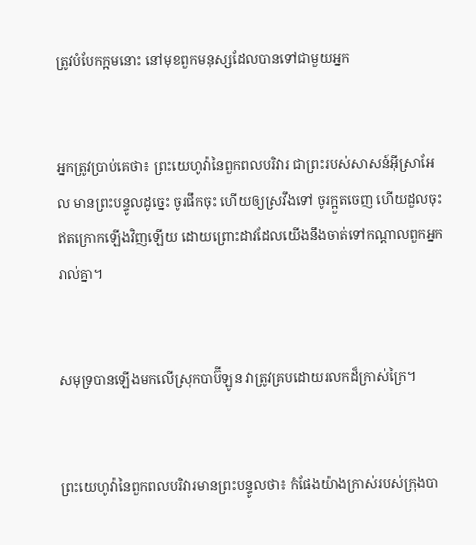ត្រូវបំបែកក្អមនោះ នៅមុខពួកមនុស្សដែលបានទៅជា‌មួយអ្នក


អ្នកត្រូវប្រាប់គេថា៖ ព្រះ‌យេហូវ៉ានៃពួកពល‌បរិវារ ជាព្រះរបស់សាសន៍អ៊ីស្រា‌អែល មានព្រះ‌បន្ទូលដូច្នេះ ចូរផឹកចុះ ហើយឲ្យស្រវឹងទៅ ចូរក្អួតចេញ ហើយដួលចុះ ឥតក្រោកឡើងវិញឡើយ ដោយព្រោះដាវដែលយើងនឹងចាត់ទៅកណ្ដាលពួកអ្នករាល់គ្នា។


សមុទ្របានឡើងមកលើស្រុកបាប៊ីឡូន វាត្រូវគ្របដោយរលកដ៏ក្រាស់‌ក្រៃ។


ព្រះ‌យេហូវ៉ានៃពួកពល‌បរិវារមានព្រះ‌បន្ទូលថា៖ កំផែងយ៉ាងក្រាស់របស់ក្រុងបា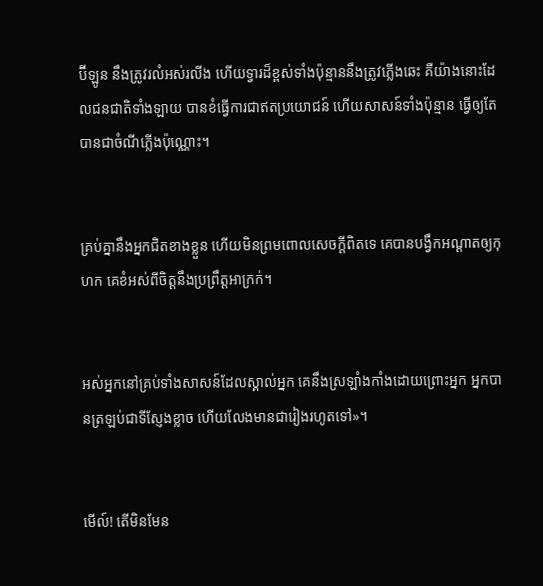ប៊ីឡូន នឹងត្រូវរលំអស់រលីង ហើយទ្វារដ៏ខ្ពស់ទាំងប៉ុន្មាននឹងត្រូវភ្លើងឆេះ គឺយ៉ាងនោះដែលជនជាតិទាំង‌ឡាយ បានខំធ្វើការជាឥតប្រយោជន៍ ហើយសាសន៍ទាំងប៉ុន្មាន ធ្វើឲ្យតែបានជាចំណីភ្លើងប៉ុណ្ណោះ។


គ្រប់គ្នានឹងអ្នកជិតខាងខ្លួន ហើយមិនព្រមពោលសេចក្ដីពិតទេ គេបានបង្វឹកអណ្ដាតឲ្យកុហក គេខំអស់ពីចិត្តនឹងប្រព្រឹត្តអាក្រក់។


អស់អ្នកនៅគ្រប់ទាំងសាសន៍ដែលស្គាល់អ្នក គេនឹងស្រឡាំង‌កាំងដោយព្រោះអ្នក អ្នកបានត្រឡប់ជាទីស្ញែង‌ខ្លាច ហើយលែងមានជារៀងរហូតទៅ»។


មើល៍! តើមិនមែន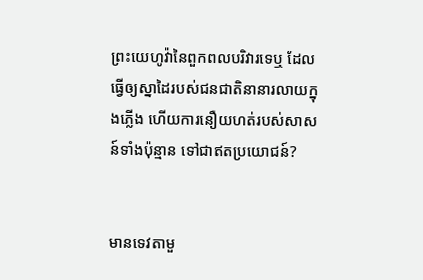ព្រះ‌យេហូវ៉ានៃពួកពល‌បរិវារទេឬ ដែលធ្វើឲ្យស្នាដៃរបស់ជនជាតិនានារលាយក្នុងភ្លើង ហើយការនឿយ‌ហត់របស់សាសន៍ទាំងប៉ុន្មាន ទៅជាឥតប្រយោជន៍?


មានទេវតាមួ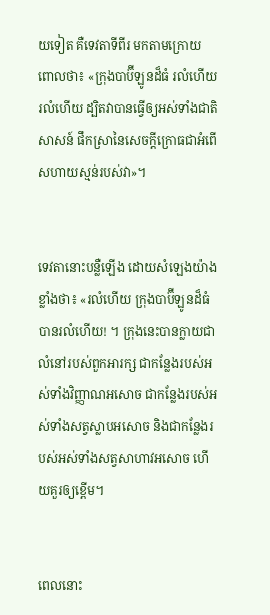យទៀត គឺទេវតាទីពីរ មកតាមក្រោយ ពោលថា៖ «ក្រុងបាប៊ី‌ឡូនដ៏ធំ រលំហើយ រលំហើយ ដ្បិតវាបានធ្វើឲ្យអស់ទាំងជាតិសាសន៍ ផឹកស្រានៃសេចក្ដីក្រោធជាអំពើសហាយស្មន់របស់វា»។


ទេវតានោះបន្លឺឡើង ដោយសំឡេងយ៉ាងខ្លាំងថា៖ «រលំហើយ ក្រុងបាប៊ី‌ឡូនដ៏ធំបានរលំហើយ! ។ ក្រុងនេះបានក្លាយជាលំនៅរបស់ពួកអារក្ស ជាកន្លែងរបស់អស់ទាំងវិញ្ញាណអសោច ជាកន្លែងរបស់អស់ទាំងសត្វស្លាបអសោច និងជាកន្លែងរបស់អស់ទាំងសត្វសាហាវអសោច ហើយគួរឲ្យខ្ពើម។


ពេលនោះ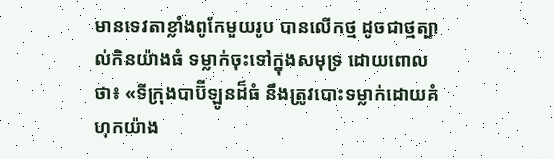មានទេវតាខ្លាំងពូកែមួយរូប បានលើកថ្ម ដូចជាថ្មត្បាល់កិនយ៉ាងធំ ទម្លាក់ចុះទៅក្នុងសមុទ្រ ដោយពោលថា៖ «ទីក្រុងបាប៊ី‌ឡូនដ៏ធំ នឹងត្រូវបោះទម្លាក់ដោយគំហុកយ៉ាង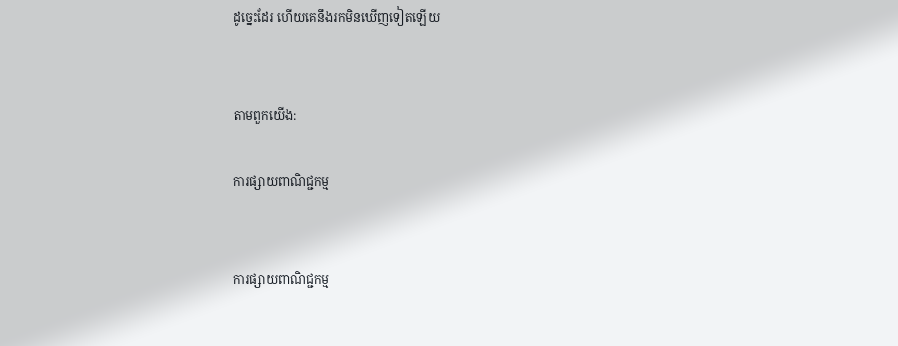ដូច្នេះដែរ ហើយគេនឹងរកមិនឃើញទៀតឡើយ


តាមពួកយើង:

ការផ្សាយពាណិជ្ជកម្ម


ការផ្សាយពាណិជ្ជកម្ម